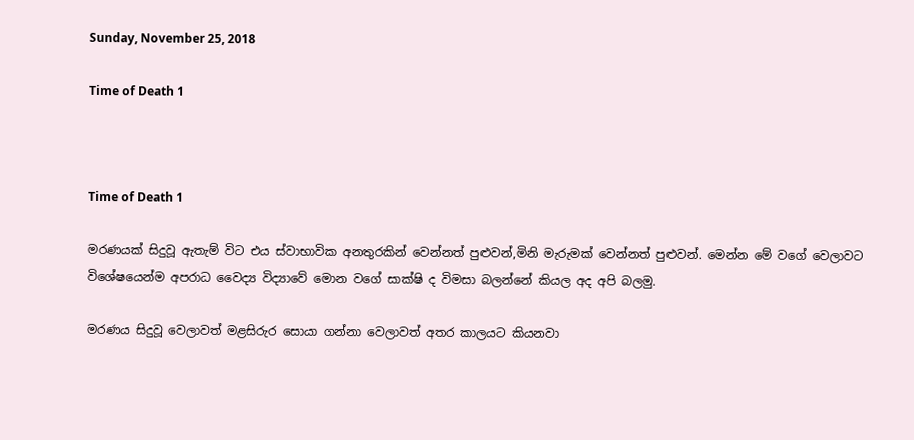Sunday, November 25, 2018

Time of Death 1



Time of Death 1

මරණයක් සිදුවූ ඇතැම් විට එය ස්වාභාවික අනතුරකින් වෙන්නත් පුළුවන්,මිනි මැරුමක් වෙන්නත් පුළුවන්. මෙන්න මේ වගේ වෙලාවට විශේෂයෙන්ම අපරාධ වෛද්‍ය විද්‍යාවේ මොන වගේ සාක්ෂි ද විමසා බලන්නේ කියල අද අපි බලමු.

මරණය සිදුවූ වෙලාවත් මළසිරුර සොයා ගන්නා වෙලාවත් අතර කාලයට කියනවා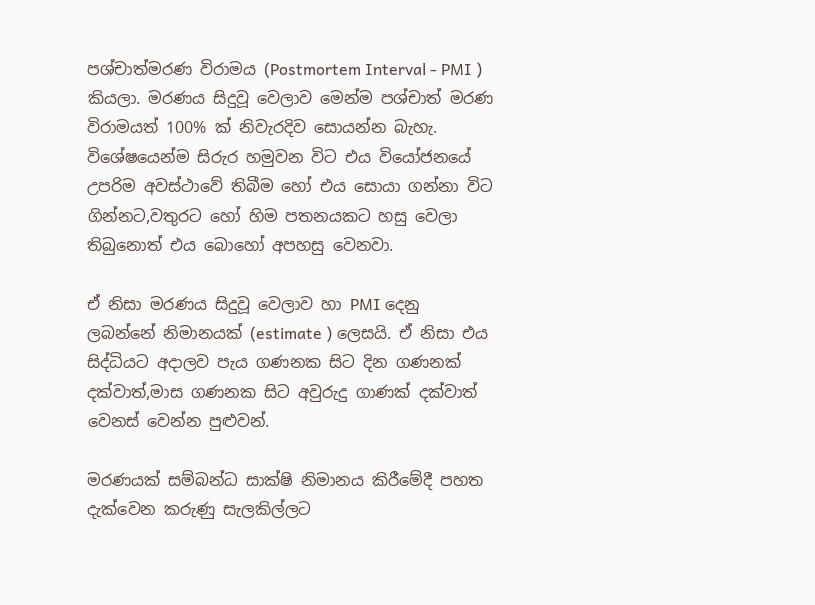පශ්චාත්මරණ විරාමය (Postmortem Interval - PMI ) කියලා. මරණය සිදුවූ වෙලාව මෙන්ම පශ්චාත් මරණ විරාමයත් 100% ක් නිවැරදිව සොයන්න බැහැ. විශේෂයෙන්ම සිරුර හමුවන විට එය වියෝජනයේ උපරිම අවස්ථාවේ තිබීම හෝ එය සොයා ගන්නා විට ගින්නට,වතුරට හෝ හිම පතනයකට හසු වෙලා තිබුනොත් එය බොහෝ අපහසු වෙනවා.

ඒ නිසා මරණය සිදුවූ වෙලාව හා PMI දෙනු ලබන්නේ නිමානයක් (estimate ) ලෙසයි. ඒ නිසා එය සිද්ධියට අදාලව පැය ගණනක සිට දින ගණනක් දක්වාත්,මාස ගණනක සිට අවුරුදු ගාණක් දක්වාත් වෙනස් වෙන්න පුළුවන්.

මරණයක් සම්බන්ධ සාක්ෂි නිමානය කිරීමේදී පහත දැක්වෙන කරුණු සැලකිල්ලට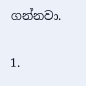ගන්නවා.

1.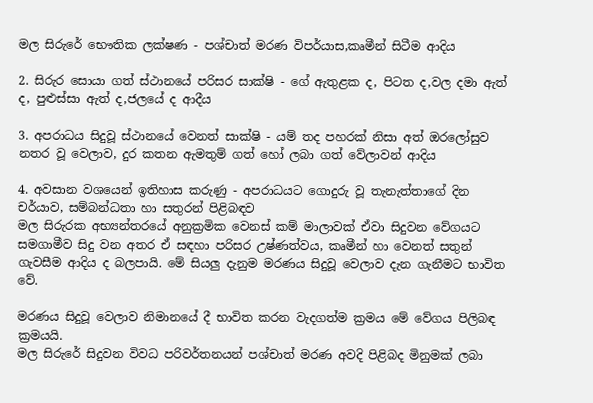මල සිරුරේ භෞතික ලක්ෂණ - පශ්චාත් මරණ විපර්යාස,කෘමීන් සිටීම ආදිය

2. සිරුර සොයා ගත් ස්ථානයේ පරිසර සාක්ෂි - ගේ ඇතුළක ද, පිටත ද,වල දමා ඇත් ද, පුළුස්සා ඇත් ද,ජලයේ ද ආදීය

3. අපරාධය සිදුවූ ස්ථානයේ වෙනත් සාක්ෂි - යම් තද පහරක් නිසා අත් ඔරලෝසුව නතර වූ වෙලාව, දුර කතන ඇමතුම් ගත් හෝ ලබා ගත් වේලාවන් ආදිය

4. අවසාන වශයෙන් ඉතිහාස කරුණු - අපරාධයට ගොදුරු වූ තැනැත්තාගේ දින චර්යාව, සම්බන්ධතා හා සතුරන් පිළිබඳව
මල සිරුරක අභ්‍යන්තරයේ අනුක්‍රමික වෙනස් කම් මාලාවක් ඒවා සිදුවන වේගයට සමගාමීව සිදු වන අතර ඒ සඳහා පරිසර උෂ්ණත්වය, කෘමීන් හා වෙනත් සතුන් ගැවසීම ආදිය ද බලපායි. මේ සියලු දැනුම මරණය සිදුවූ වෙලාව දැන ගැනීමට භාවිත වේ.

මරණය සිදුවූ වෙලාව නිමානයේ දී භාවිත කරන වැදගත්ම ක්‍රමය මේ වේගය පිලිබඳ ක්‍රමයයි.
මල සිරුරේ සිදුවන විවධ පරිවර්තනයන් පශ්චාත් මරණ අවදි පිළිබද මිනුමක් ලබා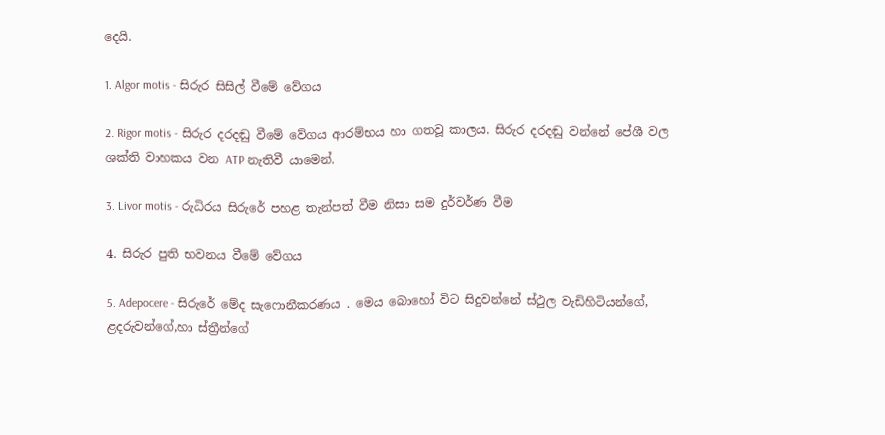දෙයි.

1. Algor motis - සිරුර සිසිල් වීමේ වේගය

2. Rigor motis - සිරුර දරදඬු වීමේ වේගය ආරම්භය හා ගතවූ කාලය. සිරුර දරදඬු වන්නේ පේශී වල ශක්ති වාහකය වන ATP නැතිවී යාමෙන්.

3. Livor motis - රුධිරය සිරුරේ පහළ තැන්පත් වීම නිසා සම දුර්වර්ණ වීම

4. සිරුර පුති භවනය වීමේ වේගය

5. Adepocere - සිරුරේ මේද සැෆොනීකරණය . මෙය බොහෝ විට සිදුවන්නේ ස්ථුල වැඩිහිටියන්ගේ, ළදරුවන්ගේ,හා ස්ත්‍රීන්ගේ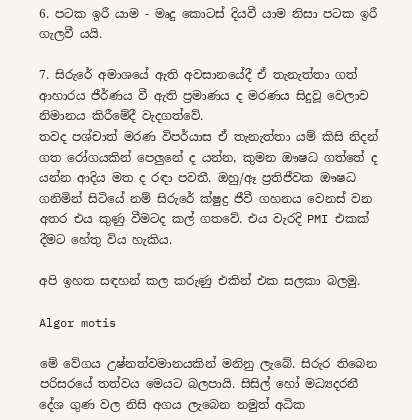6. පටක ඉරී යාම - මෘදු කොටස් දියවී යාම නිසා පටක ඉරී ගැලවී යයි.

7. සිරුරේ අමාශයේ ඇති අවසානයේදී ඒ තැනැත්තා ගත් ආහාරය ජීර්ණය වී ඇති ප්‍රමාණය ද මරණය සිදුවූ වෙලාව නිමානය කිරීමේදී වැදගත්වේ.
තවද පශ්චාත් මරණ විපර්යාස ඒ තැනැත්තා යම් කිසි නිදන් ගත රෝගයකින් පෙලුනේ ද යන්න, කුමන ඖෂධ ගත්තේ ද යන්න ආදිය මත ද රඳා පවතී. ඔහු/ඈ ප්‍රතිජීවක ඖෂධ ගනිමින් සිටියේ නම් සිරුරේ ක්ෂුද්‍ර ජීවී ගහනය වෙනස් වන අතර එය කුණු වීමටද කල් ගතවේ. එය වැරදි PMI එකක් දීමට හේතු විය හැකිය.

අපි ඉහත සඳහන් කල කරුණු එකින් එක සලකා බලමු.

Algor motis

මේ වේගය උෂ්නත්වමානයකින් මනිනු ලැබේ. සිරුර තිබෙන පරිසරයේ තත්වය මෙයට බලපායි. සිසිල් හෝ මධ්‍යදරනී දේශ ගුණ වල නිසි අගය ලැබෙන නමුත් අධික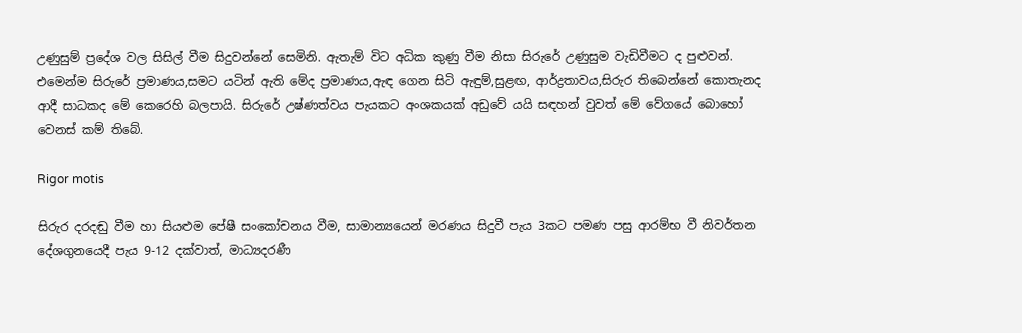උණුසුම් ප්‍රදේශ වල සිසිල් වීම සිදුවන්නේ සෙමිනි. ඇතැම් විට අධික කුණු වීම නිසා සිරුරේ උණුසුම වැඩිවීමට ද පුළුවන්. එමෙන්ම සිරුරේ ප්‍රමාණය,සමට යටින් ඇති මේද ප්‍රමාණය,ඇඳ ගෙන සිටි ඇඳුම්,සුළඟ, ආර්ද්‍රතාවය,සිරුර තිබෙන්නේ කොතැනද ආදී සාධකද මේ කෙරෙහි බලපායි. සිරුරේ උෂ්ණත්වය පැයකට අංශකයක් අඩුවේ යයි සඳහන් වුවත් මේ වේගයේ බොහෝ වෙනස් කම් තිබේ.

Rigor motis

සිරුර දරදඬු වීම හා සියළුම පේෂී සංකෝචනය වීම, සාමාන්‍යයෙන් මරණය සිදුවී පැය 3කට පමණ පසු ආරම්භ වී නිවර්තන දේශගුනයෙදී පැය 9-12 දක්වාත්, මාධ්‍යදරණී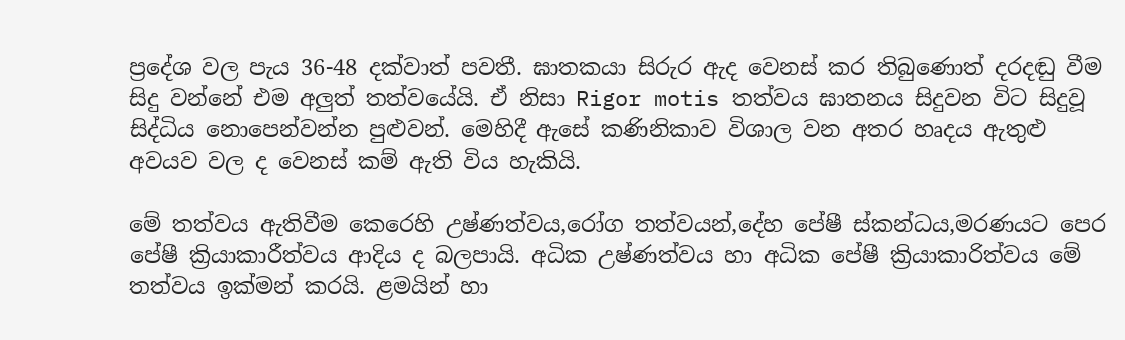ප්‍රදේශ වල පැය 36-48 දක්වාත් පවතී. ඝාතකයා සිරුර ඇද වෙනස් කර තිබුණොත් දරදඬු වීම සිදු වන්නේ එම අලුත් තත්වයේයි. ඒ නිසා Rigor motis තත්වය ඝාතනය සිදුවන විට සිදුවූ සිද්ධිය නොපෙන්වන්න පුළුවන්. මෙහිදී ඇසේ කණිනිකාව විශාල වන අතර හෘදය ඇතුළු අවයව වල ද වෙනස් කම් ඇති විය හැකියි.

මේ තත්වය ඇතිවීම කෙරෙහි උෂ්ණත්වය,රෝග තත්වයන්,දේහ පේෂී ස්කන්ධය,මරණයට පෙර පේෂී ක්‍රියාකාරීත්වය ආදිය ද බලපායි. අධික උෂ්ණත්වය හා අධික පේෂී ක්‍රියාකාරිත්වය මේ තත්වය ඉක්මන් කරයි. ළමයින් හා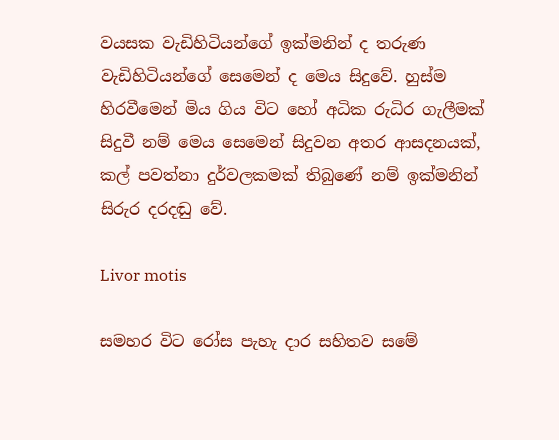වයසක වැඩිහිටියන්ගේ ඉක්මනින් ද තරුණ වැඩිහිටියන්ගේ සෙමෙන් ද මෙය සිදුවේ. හුස්ම හිරවීමෙන් මිය ගිය විට හෝ අධික රුධිර ගැලීමක් සිදුවී නම් මෙය සෙමෙන් සිදුවන අතර ආසදනයක්, කල් පවත්නා දුර්වලකමක් තිබුණේ නම් ඉක්මනින් සිරුර දරදඬු වේ.

Livor motis

සමහර විට රෝස පැහැ දාර සහිතව සමේ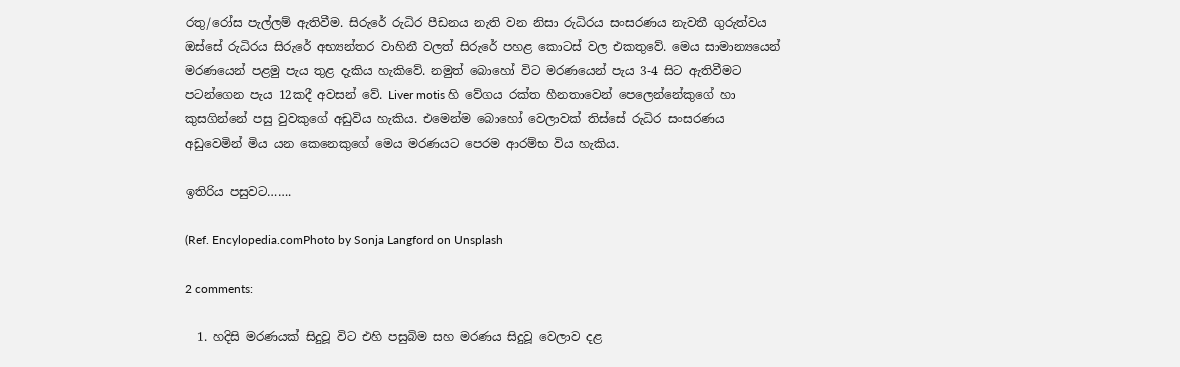රතු/රෝස පැල්ලම් ඇතිවීම. සිරුරේ රුධිර පීඩනය නැති වන නිසා රුධිරය සංසරණය නැවතී ගුරුත්වය ඔස්සේ රුධිරය සිරුරේ අභ්‍යන්තර වාහිනී වලත් සිරුරේ පහළ කොටස් වල එකතුවේ. මෙය සාමාන්‍යයෙන් මරණයෙන් පළමු පැය තුළ දැකිය හැකිවේ. නමුත් බොහෝ විට මරණයෙන් පැය 3-4 සිට ඇතිවීමට පටන්ගෙන පැය 12කදී අවසන් වේ. Liver motis හි වේගය රක්ත හීනතාවෙන් පෙලෙන්නේකුගේ හා කුසගින්නේ පසු වුවකුගේ අඩුවිය හැකිය. එමෙන්ම බොහෝ වෙලාවක් තිස්සේ රුධිර සංසරණය අඩුවෙමින් මිය යන කෙනෙකුගේ මෙය මරණයට පෙරම ආරම්භ විය හැකිය.

ඉතිරිය පසුවට…….

(Ref. Encylopedia.comPhoto by Sonja Langford on Unsplash

2 comments:

  1. හදිසි මරණයක් සිදුවූ විට එහි පසුබිම සහ මරණය සිදුවූ වෙලාව දළ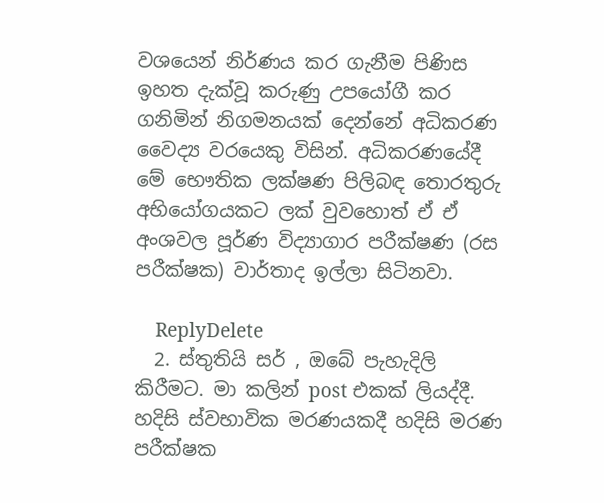වශයෙන් නිර්ණය කර ගැනීම පිණිස ඉහත දැක්වූ කරුණු උපයෝගී කර ගනිමින් නිගමනයක් දෙන්නේ අධිකරණ වෛද්‍ය වරයෙකු විසින්. අධිකරණයේදී මේ භෞතික ලක්ෂණ පිලිබඳ තොරතුරු අභියෝගයකට ලක් වුවහොත් ඒ ඒ අංශවල පූර්ණ විද්‍යාගාර පරීක්ෂණ (රස පරීක්ෂක) වාර්තාද ඉල්ලා සිටිනවා.

    ReplyDelete
  2. ස්තුතියි සර් , ඔබේ පැහැදිලි කිරීමට. මා කලින් post එකක් ලියද්දී. හදිසි ස්වභාවික මරණයකදී හදිසි මරණ පරීක්ෂක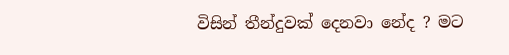විසින් තීන්දුවක් දෙනවා නේද ? මට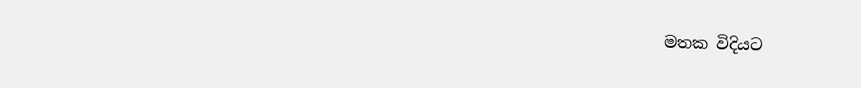මතක විදියට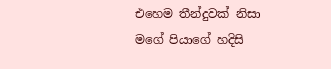එහෙම තීන්දුවක් නිසා මගේ පියාගේ හදිසි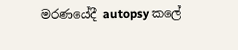මරණයේදී autopsy කලේ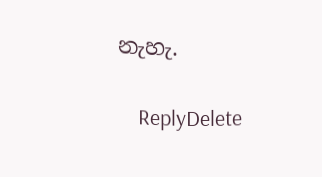නැහැ.

    ReplyDelete